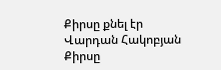Քիրսը քնել էր
Վարդան Հակոբյան
Քիրսը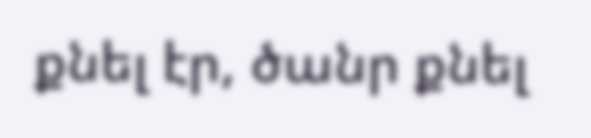քնել էր, ծանր քնել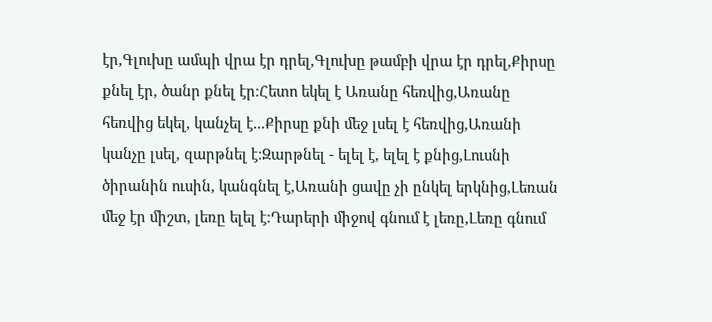էր,Գլուխը ամպի վրա էր դրել,Գլուխը թամբի վրա էր դրել,Քիրսը քնել էր, ծանր քնել էր։Հետո եկել է Առանը հեռվից,Առանը հեռվից եկել, կանչել է...Քիրսը քնի մեջ լսել է հեռվից,Առանի կանչը լսել, զարթնել է։Զարթնել - ելել է, ելել է քնից,Լուսնի ծիրանին ուսին, կանգնել է,Առանի ցավը չի ընկել երկնից,Լեռան մեջ էր միշտ, լեռը ելել է։Դարերի միջով գնում է լեռը,Լեռը գնում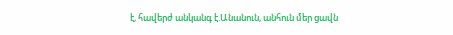է, հավերժ անկանգ է.Անանուն, անհուն մեր ցավն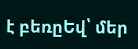է բեռըԵվ՝ մեր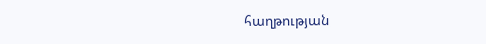հաղթության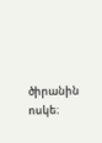ծիրանին ոսկե։